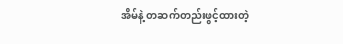အိမ်နဲ့ တဆက်တည်းဖွင့်ထားတဲ့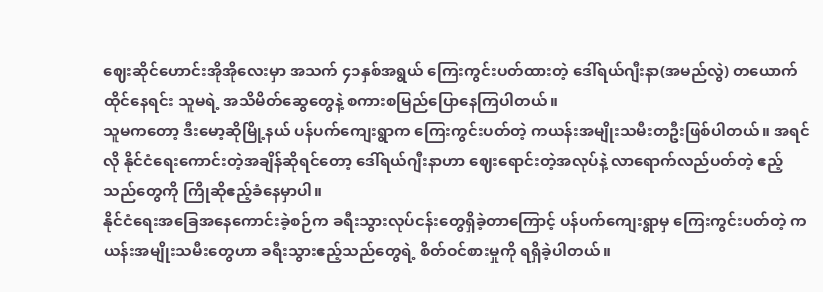ဈေးဆိုင်ဟောင်းအိုအိုလေးမှာ အသက် ၄၁နှစ်အရွယ် ကြေးကွင်းပတ်ထားတဲ့ ဒေါ်ရယ်ဂျီးနာ(အမည်လွဲ) တယောက် ထိုင်နေရင်း သူမရဲ့ အသိမိတ်ဆွေတွေနဲ့ စကားစမြည်ပြောနေကြပါတယ်။
သူမကတော့ ဒီးမော့ဆိုမြို့နယ် ပန်ပက်ကျေးရွာက ကြေးကွင်းပတ်တဲ့ ကယန်းအမျိုးသမီးတဦးဖြစ်ပါတယ်။ အရင်လို နိုင်ငံရေးကောင်းတဲ့အချိန်ဆိုရင်တော့ ဒေါ်ရယ်ဂျီးနာဟာ ဈေးရောင်းတဲ့အလုပ်နဲ့ လာရောက်လည်ပတ်တဲ့ ဧည့်သည်တွေကို ကြိုဆိုဧည့်ခံနေမှာပါ။
နိုင်ငံရေးအခြေအနေကောင်းခဲ့စဉ်က ခရီးသွားလုပ်ငန်းတွေရှိခဲ့တာကြောင့် ပန်ပက်ကျေးရွာမှ ကြေးကွင်းပတ်တဲ့ ကယန်းအမျိုးသမီးတွေဟာ ခရီးသွားဧည့်သည်တွေရဲ့ စိတ်ဝင်စားမှုကို ရရှိခဲ့ပါတယ်။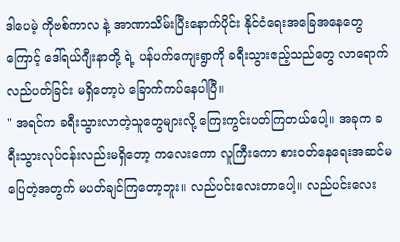ဒါပေမဲ့ ကိုဗစ်ကာလ နဲ့ အာဏာသိမ်းပြီးနောက်ပိုင်း နိုင်ငံရေးအခြေအနေတွေကြောင့် ဒေါ်ရယ်ဂျီးနာတို့ ရဲ့ ပန်ပက်ကျေးရွာကို ခရီးသွားဧည့်သည်တွေ လာရောက်လည်ပတ်ခြင်း မရှိတော့ပဲ ခြောက်ကပ်နေပါပြီ။
" အရင်က ခရီးသွားလာတဲ့သူတွေများလို့ ကြေးကွင်းပတ်ကြတယ်ပေါ့။ အခုက ခရီးသွားလုပ်ငန်းလည်းမရှိတော့ ကလေးကော လူကြီးကော စားဝတ်နေရေးအဆင်မပြေတဲ့အတွက် မပတ်ချင်ကြတော့ဘူး။ လည်ပင်းလေးတာပေါ့။ လည်ပင်းလေး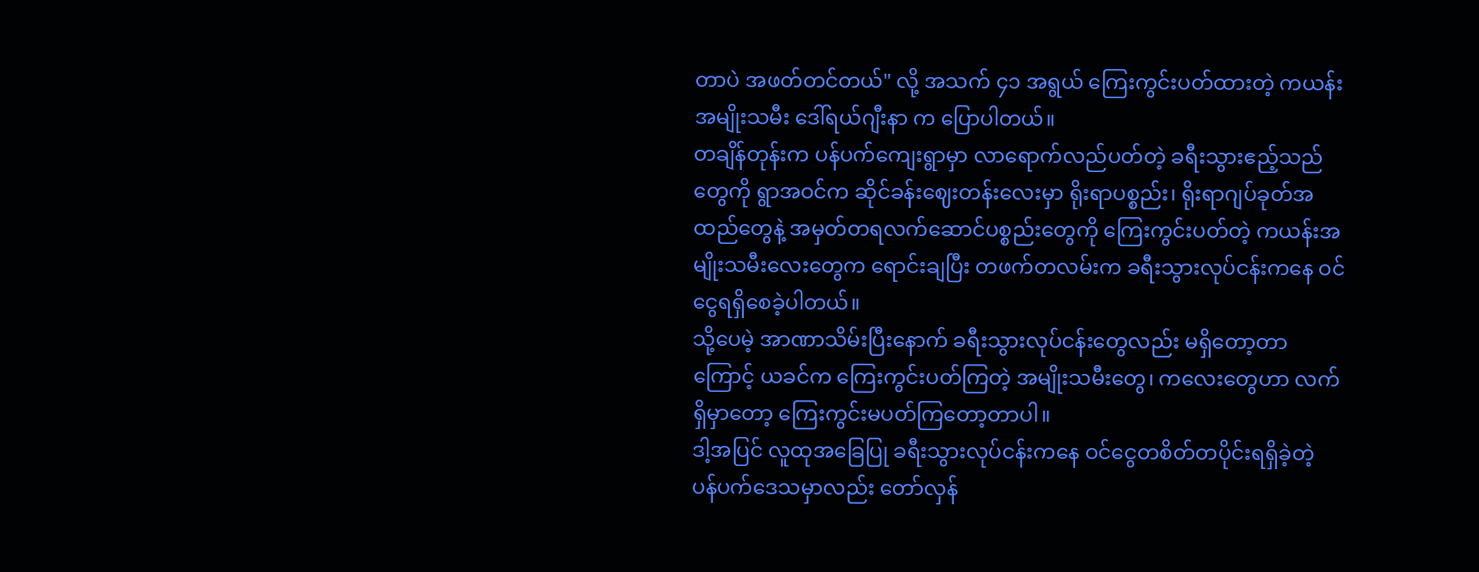တာပဲ အဖတ်တင်တယ်" လို့ အသက် ၄၁ အရွယ် ကြေးကွင်းပတ်ထားတဲ့ ကယန်းအမျိုးသမီး ဒေါ်ရယ်ဂျီးနာ က ပြောပါတယ်။
တချိန်တုန်းက ပန်ပက်ကျေးရွာမှာ လာရောက်လည်ပတ်တဲ့ ခရီးသွားဧည့်သည်တွေကို ရွာအဝင်က ဆိုင်ခန်းဈေးတန်းလေးမှာ ရိုးရာပစ္စည်း၊ ရိုးရာဂျပ်ခုတ်အထည်တွေနဲ့ အမှတ်တရလက်ဆောင်ပစ္စည်းတွေကို ကြေးကွင်းပတ်တဲ့ ကယန်းအမျိုးသမီးလေးတွေက ရောင်းချပြီး တဖက်တလမ်းက ခရီးသွားလုပ်ငန်းကနေ ဝင်ငွေရရှိစေခဲ့ပါတယ်။
သို့ပေမဲ့ အာဏာသိမ်းပြီးနောက် ခရီးသွားလုပ်ငန်းတွေလည်း မရှိတော့တာကြောင့် ယခင်က ကြေးကွင်းပတ်ကြတဲ့ အမျိုးသမီးတွေ၊ ကလေးတွေဟာ လက်ရှိမှာတော့ ကြေးကွင်းမပတ်ကြတော့တာပါ။
ဒါ့အပြင် လူထုအခြေပြု ခရီးသွားလုပ်ငန်းကနေ ဝင်ငွေတစိတ်တပိုင်းရရှိခဲ့တဲ့ ပန်ပက်ဒေသမှာလည်း တော်လှန်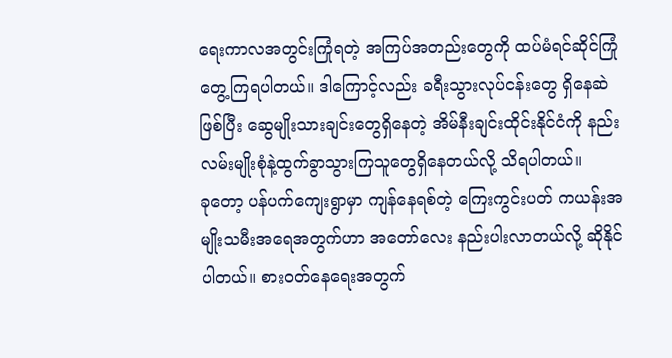ရေးကာလအတွင်းကြုံရတဲ့ အကြပ်အတည်းတွေကို ထပ်မံရင်ဆိုင်ကြုံတွေ့ကြရပါတယ်။ ဒါကြောင့်လည်း ခရီးသွားလုပ်ငန်းတွေ ရှိနေဆဲဖြစ်ပြီး ဆွေမျိုးသားချင်းတွေရှိနေတဲ့ အိမ်နီးချင်းထိုင်းနိုင်ငံကို နည်းလမ်းမျိုးစုံနဲ့ထွက်ခွာသွားကြသူတွေရှိနေတယ်လို့ သိရပါတယ်။
ခုတော့ ပန်ပက်ကျေးရွာမှာ ကျန်နေရစ်တဲ့ ကြေးကွင်းပတ် ကယန်းအမျိုးသမီးအရေအတွက်ဟာ အတော်လေး နည်းပါးလာတယ်လို့ ဆိုနိုင်ပါတယ်။ စားဝတ်နေရေးအတွက်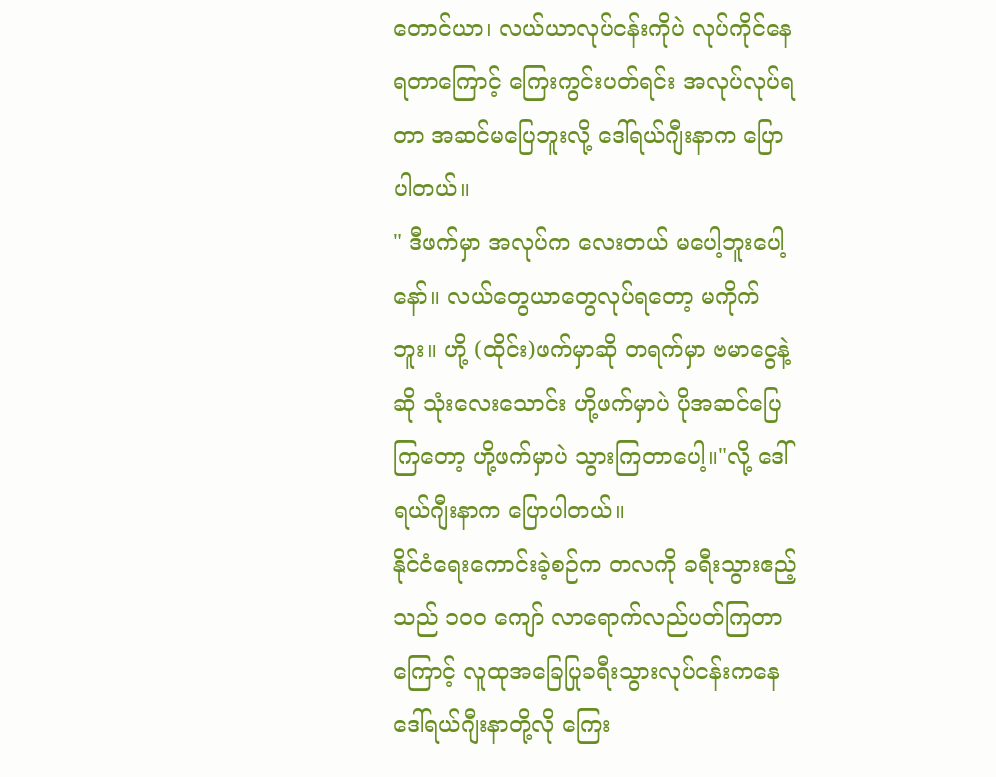တောင်ယာ၊ လယ်ယာလုပ်ငန်းကိုပဲ လုပ်ကိုင်နေရတာကြောင့် ကြေးကွင်းပတ်ရင်း အလုပ်လုပ်ရတာ အဆင်မပြေဘူးလို့ ဒေါ်ရယ်ဂျီးနာက ပြောပါတယ်။
" ဒီဖက်မှာ အလုပ်က လေးတယ် မပေါ့ဘူးပေါ့နော်။ လယ်တွေယာတွေလုပ်ရတော့ မကိုက်ဘူး။ ဟို့ (ထိုင်း)ဖက်မှာဆို တရက်မှာ ဗမာငွေနဲ့ဆို သုံးလေးသောင်း ဟို့ဖက်မှာပဲ ပိုအဆင်ပြေကြတော့ ဟို့ဖက်မှာပဲ သွားကြတာပေါ့။"လို့ ဒေါ်ရယ်ဂျီးနာက ပြောပါတယ်။
နိုင်ငံရေးကောင်းခဲ့စဉ်က တလကို ခရီးသွားဧည့်သည် ၁၀၀ ကျော် လာရောက်လည်ပတ်ကြတာကြောင့် လူထုအခြေပြုခရီးသွားလုပ်ငန်းကနေ ဒေါ်ရယ်ဂျီးနာတို့လို ကြေး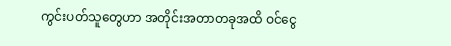ကွင်းပတ်သူတွေဟာ အတိုင်းအတာတခုအထိ ဝင်ငွေ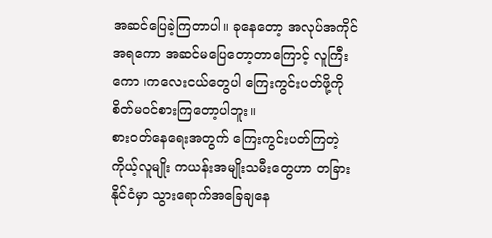အဆင်ပြေခဲ့ကြတာပါ။ ခုနေတော့ အလုပ်အကိုင်အရကော အဆင်မပြေတော့တာကြောင့် လူကြီးကော ၊ကလေးငယ်တွေပါ ကြေးကွင်းပတ်ဖို့ကို စိတ်မဝင်စားကြတော့ပါဘူး။
စားဝတ်နေရေးအတွက် ကြေးကွင်းပတ်ကြတဲ့ ကိုယ့်လူမျိုး ကယန်းအမျိုးသမီးတွေဟာ တခြားနိုင်ငံမှာ သွားရောက်အခြေချနေ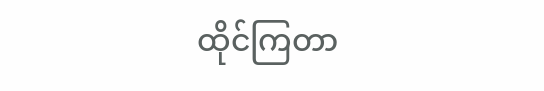ထိုင်ကြတာ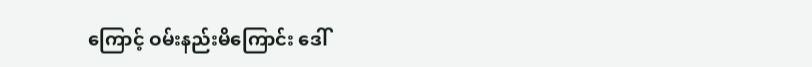ကြောင့် ဝမ်းနည်းမိကြောင်း ဒေါ်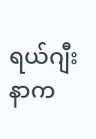ရယ်ဂျီးနာက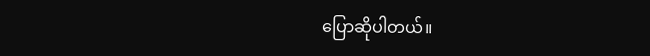ပြောဆိုပါတယ်။